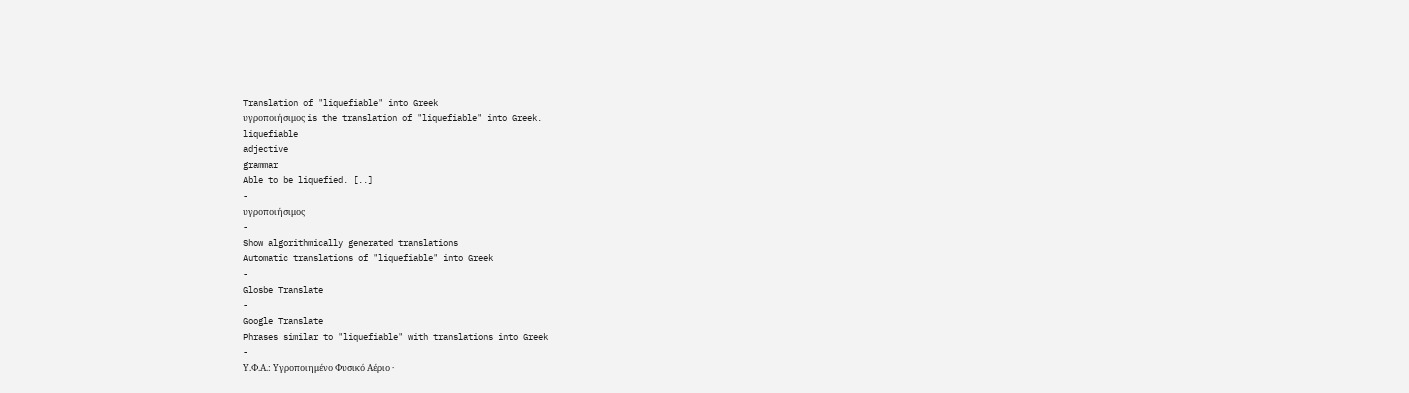Translation of "liquefiable" into Greek
υγροποιήσιμος is the translation of "liquefiable" into Greek.
liquefiable
adjective
grammar
Able to be liquefied. [..]
-
υγροποιήσιμος
-
Show algorithmically generated translations
Automatic translations of "liquefiable" into Greek
-
Glosbe Translate
-
Google Translate
Phrases similar to "liquefiable" with translations into Greek
-
Υ.Φ.Α.: Υγροποιημένο Φυσικό Αέριο ·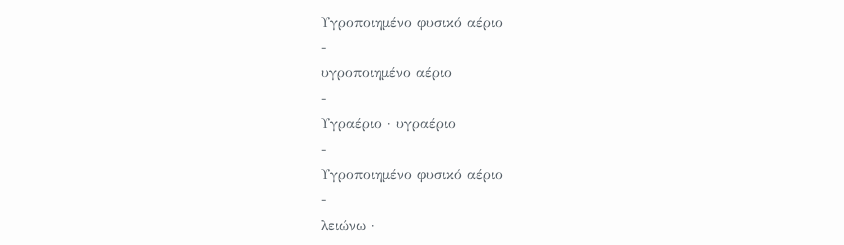Υγροποιημένο φυσικό αέριο
-
υγροποιημένο αέριο
-
Υγραέριο · υγραέριο
-
Υγροποιημένο φυσικό αέριο
-
λειώνω ·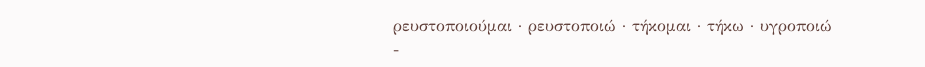ρευστοποιούμαι · ρευστοποιώ · τήκομαι · τήκω · υγροποιώ
-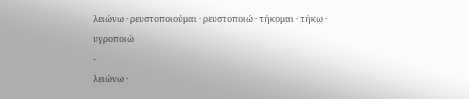λειώνω · ρευστοποιούμαι · ρευστοποιώ · τήκομαι · τήκω · υγροποιώ
-
λειώνω ·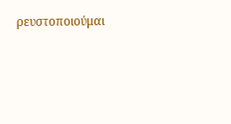ρευστοποιούμαι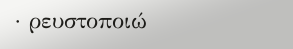· ρευστοποιώ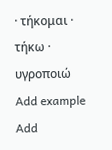· τήκομαι · τήκω · υγροποιώ
Add example
Add